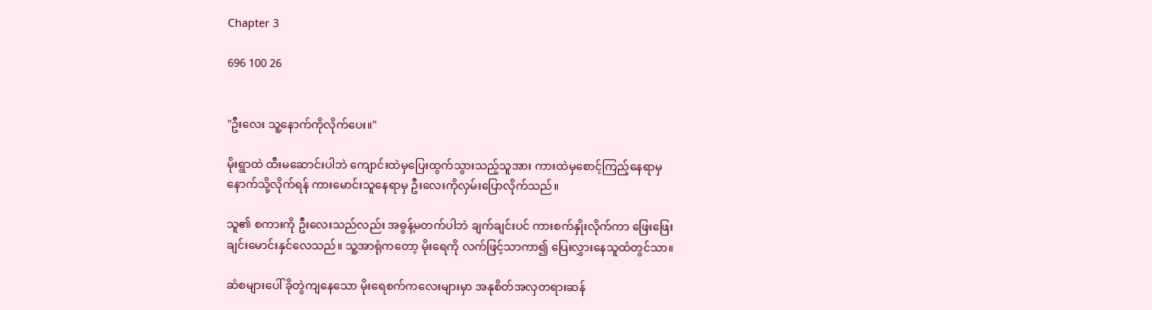Chapter 3

696 100 26


"ဦးလေး သူ့နောက်ကိုလိုက်ပေး။"

မိုးရွာထဲ ထီးမဆောင်းပါဘဲ ကျောင်းထဲမှပြေးထွက်သွားသည့်သူအား ကားထဲမှစောင့်ကြည့်နေရာမှ နောက်သို့လိုက်ရန် ကားမောင်းသူနေရာမှ ဦးလေးကိုလှမ်းပြောလိုက်သည်။

သူ၏ စကားကို ဦးလေးသည်လည်း အဓွန့်မတက်ပါဘဲ ချက်ချင်းပင် ကားစက်နှိုးလိုက်ကာ ဖြေးဖြေးချင်းမောင်းနှင်လေသည်။ သူ့အာရုံကတော့ မိုးရေကို လက်ဖြင့်သာကာ၍ ပြေးလွှားနေသူထံတွင်သာ။

ဆံစများပေါ် ခိုတွဲကျနေသော မိုးရေစက်ကလေးများမှာ အနုစိတ်အလှတရားဆန်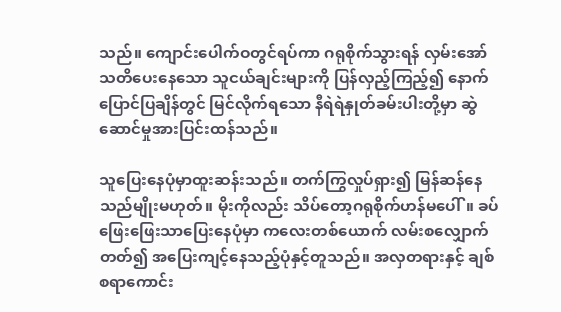သည်။ ကျောင်းပေါက်ဝတွင်ရပ်ကာ ဂရုစိုက်သွားရန် လှမ်းအော်သတိပေးနေသော သူငယ်ချင်းများကို ပြန်လှည့်ကြည့်၍ နောက်ပြောင်ပြချိန်တွင် မြင်လိုက်ရသော နီရဲရဲနှုတ်ခမ်းပါးတို့မှာ ဆွဲဆောင်မှုအားပြင်းထန်သည်။

သူပြေးနေပုံမှာထူးဆန်းသည်။ တက်ကြွလှုပ်ရှား၍ မြန်ဆန်နေသည်မျိုးမဟုတ်။ မိုးကိုလည်း သိပ်တော့ဂရုစိုက်ဟန်မပေါ်။ ခပ်ဖြေးဖြေးသာပြေးနေပုံမှာ ကလေးတစ်ယောက် လမ်းစလျှောက်တတ်၍ အပြေးကျင့်နေသည့်ပုံနှင့်တူသည်။ အလှတရားနှင့် ချစ်စရာကောင်း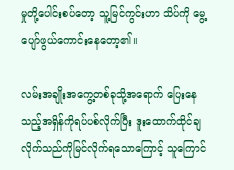မှုတို့ပေါင်းစပ်တော့ သူ့မြင်ကွင်းဟာ သိပ်ကို မွေ့ပျော်ဖွယ်ကောင်းနေတော့၏။

လမ်းအချိုးအကွေ့တစ်ခုသို့အရောက် ပြေးနေသည့်အရှိန်ကိုရပ်ပစ်လိုက်ပြီး ဒူးထောက်ထိုင်ချလိုက်သည်ကိုမြင်လိုက်ရသောကြောင့် သူကြောင်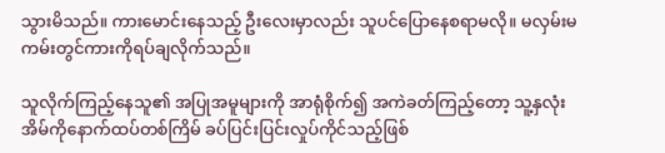သွားမိသည်။ ကားမောင်းနေသည့် ဦးလေးမှာလည်း သူပင်ပြောနေစရာမလို။ မလှမ်းမကမ်းတွင်ကားကိုရပ်ချလိုက်သည်။

သူလိုက်ကြည့်နေသူ၏ အပြုအမူများကို အာရုံစိုက်၍ အကဲခတ်ကြည့်တော့ သူ့နှလုံးအိမ်ကိုနောက်ထပ်တစ်ကြိမ် ခပ်ပြင်းပြင်းလှုပ်ကိုင်သည့်ဖြစ်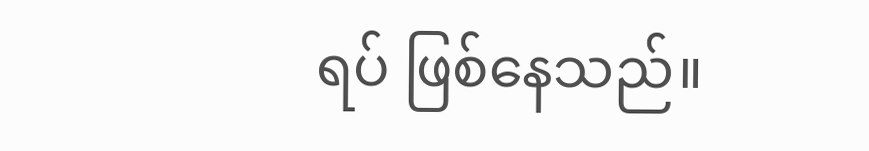ရပ် ဖြစ်နေသည်။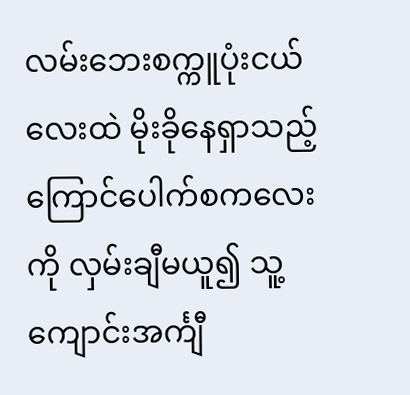လမ်းဘေးစက္ကူပုံးငယ်လေးထဲ မိုးခိုနေရှာသည့် ကြောင်ပေါက်စကလေးကို လှမ်းချီမယူ၍ သူ့ကျောင်းအင်္ကျီ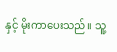နှင့် မိုးကာပေးသည်။ သူ့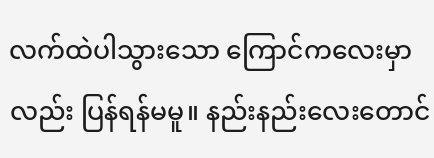လက်ထဲပါသွားသော ကြောင်ကလေးမှာလည်း ပြန်ရန်မမူ။ နည်းနည်းလေးတောင်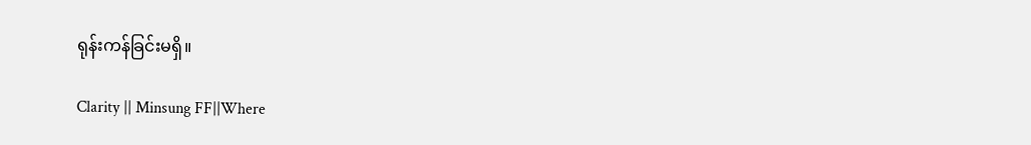ရုန်းကန်ခြင်းမရှိ။

Clarity || Minsung FF||Where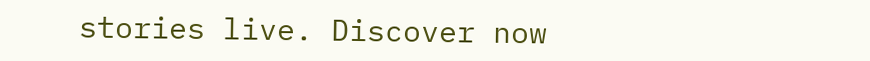stories live. Discover now